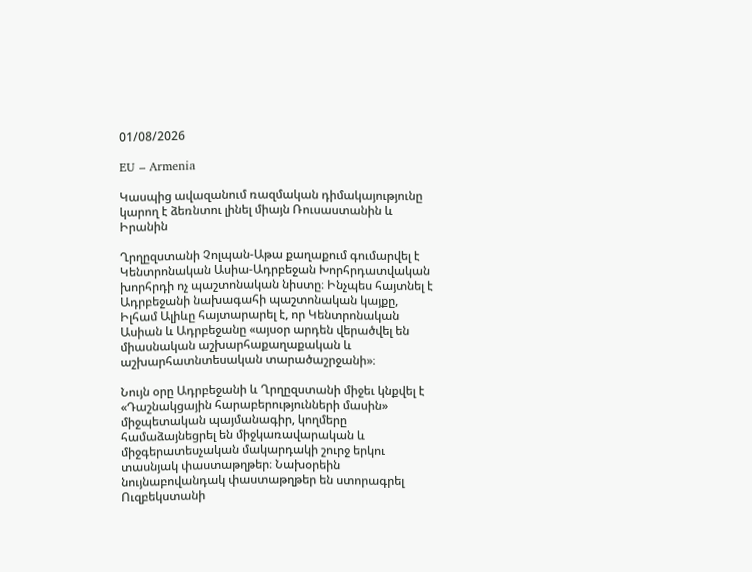01/08/2026

EU – Armenia

Կասպից ավազանում ռազմական դիմակայությունը կարող է ձեռնտու լինել միայն Ռուսաստանին և Իրանին

Ղրղըզստանի Չոլպան-Աթա քաղաքում գումարվել է Կենտրոնական Ասիա-Ադրբեջան Խորհրդատվական խորհրդի ոչ պաշտոնական նիստը։ Ինչպես հայտնել է Ադրբեջանի նախագահի պաշտոնական կայքը, Իլհամ Ալիևը հայտարարել է, որ Կենտրոնական Ասիան և Ադրբեջանը «այսօր արդեն վերածվել են միասնական աշխարհաքաղաքական և աշխարհատնտեսական տարածաշրջանի»։

Նույն օրը Ադրբեջանի և Ղրղըզստանի միջեւ կնքվել է «Դաշնակցային հարաբերությունների մասին» միջպետական պայմանագիր, կողմերը համաձայնեցրել են միջկառավարական և միջգերատեսչական մակարդակի շուրջ երկու տասնյակ փաստաթղթեր։ Նախօրեին նույնաբովանդակ փաստաթղթեր են ստորագրել Ուզբեկստանի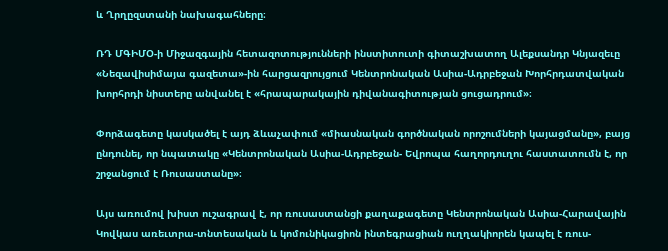և Ղրղըզստանի նախագահները։

ՌԴ ՄԳԻՄՕ-ի Միջազգային հետազոտությունների ինստիտուտի գիտաշխատող Ալեքսանդր Կնյազեւը «Նեզավիսիմայա գազետա»-ին հարցազրույցում Կենտրոնական Ասիա-Ադրբեջան Խորհրդատվական խորհրդի նիստերը անվանել է «հրապարակային դիվանագիտության ցուցադրում»։

Փորձագետը կասկածել է այդ ձևաչափում «միասնական գործնական որոշումների կայացմանը», բայց ընդունել, որ նպատակը «Կենտրոնական Ասիա-Ադրբեջան- Եվրոպա հաղորդուղու հաստատումն է, որ շրջանցում է Ռուսաստանը»։

Այս առումով խիստ ուշագրավ է, որ ռուսաստանցի քաղաքագետը Կենտրոնական Ասիա-Հարավային Կովկաս առեւտրա-տնտեսական և կոմունիկացիոն ինտեգրացիան ուղղակիորեն կապել է ռուս-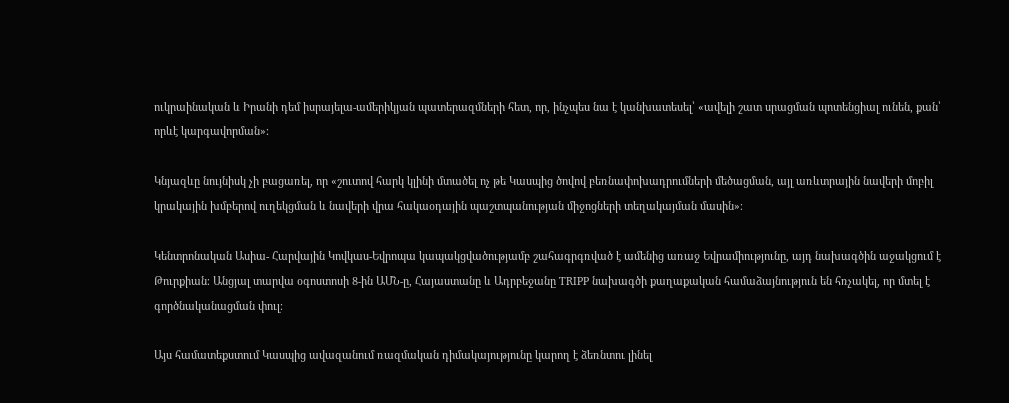ուկրաինական և Իրանի դեմ իսրայելա-ամերիկյան պատերազմների հետ, որ, ինչպես նա է կանխատեսել՝ «ավելի շատ սրացման պոտենցիալ ունեն, քան՝ որևէ կարգավորման»։

Կնյազևը նույնիսկ չի բացառել, որ «շուտով հարկ կլինի մտածել ոչ թե Կասպից ծովով բեռնափոխադրումների մեծացման, այլ առևտրային նավերի մոբիլ կրակային խմբերով ուղեկցման և նավերի վրա հակաօդային պաշտպանության միջոցների տեղակայման մասին»։

Կենտրոնական Ասիա- Հարվային Կովկաս-Եվրոպա կապակցվածությամբ շահագրգռված է ամենից առաջ Եվրամիությունը, այդ նախագծին աջակցում է Թուրքիան։ Անցյալ տարվա օգոստոսի 8-ին ԱՄՆ-ը, Հայաստանը և Ադրբեջանը TRIPP նախագծի քաղաքական համաձայնություն են հռչակել, որ մտել է գործնականացման փուլ։

Այս համատեքստում Կասպից ավազանում ռազմական դիմակայությունը կարող է ձեռնտու լինել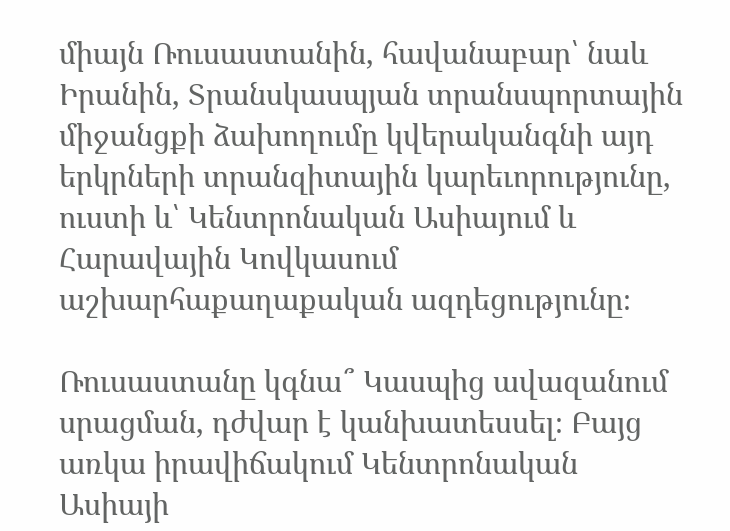միայն Ռուսաստանին, հավանաբար՝ նաև Իրանին, Տրանսկասպյան տրանսպորտային միջանցքի ձախողումը կվերականգնի այդ երկրների տրանզիտային կարեւորությունը, ուստի և՝ Կենտրոնական Ասիայում և Հարավային Կովկասում աշխարհաքաղաքական ազդեցությունը։

Ռուսաստանը կգնա՞ Կասպից ավազանում սրացման, դժվար է կանխատեսսել։ Բայց առկա իրավիճակում Կենտրոնական Ասիայի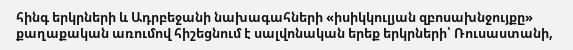հինգ երկրների և Ադրբեջանի նախագահների «իսիկկուլյան զբոսախնջույքը» քաղաքական առումով հիշեցնում է սալվոնական երեք երկրների՝ Ռուսաստանի,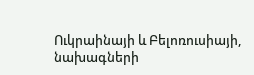Ուկրաինայի և Բելոռուսիայի, նախագների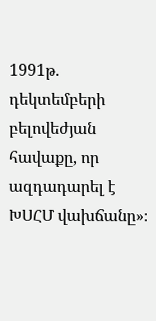1991թ․ դեկտեմբերի բելովեժյան հավաքը, որ ազդադարել է ԽՍՀՄ վախճանը»։